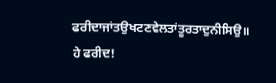ਫਰੀਦਾਜਾਂਤਉਖਟਣਵੇਲਤਾਂਤੂਰਤਾਦੁਨੀਸਿਉ॥
ਹੇ ਫਰੀਦ!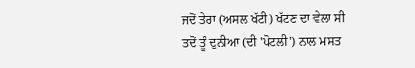ਜਦੋਂ ਤੇਰਾ (ਅਸਲ ਖੱਟੀ) ਖੱਟਣ ਦਾ ਵੇਲਾ ਸੀ ਤਦੋਂ ਤੂੰ ਦੁਨੀਆ (ਦੀ 'ਪੋਟਲੀ') ਨਾਲ ਮਸਤ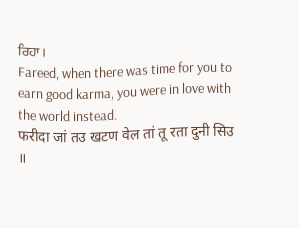ਰਿਹਾ।
Fareed, when there was time for you to earn good karma, you were in love with the world instead.
फरीदा जां तउ खटण वेल तां तू रता दुनी सिउ ॥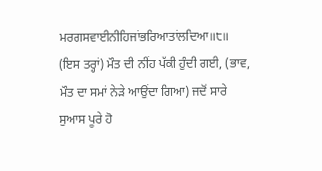ਮਰਗਸਵਾਈਨੀਹਿਜਾਂਭਰਿਆਤਾਂਲਦਿਆ॥੮॥
(ਇਸ ਤਰ੍ਹਾਂ) ਮੌਤ ਦੀ ਨੀਂਹ ਪੱਕੀ ਹੁੰਦੀ ਗਈ, (ਭਾਵ, ਮੌਤ ਦਾ ਸਮਾਂ ਨੇੜੇ ਆਉਂਦਾ ਗਿਆ) ਜਦੋਂ ਸਾਰੇ ਸੁਆਸ ਪੂਰੇ ਹੋ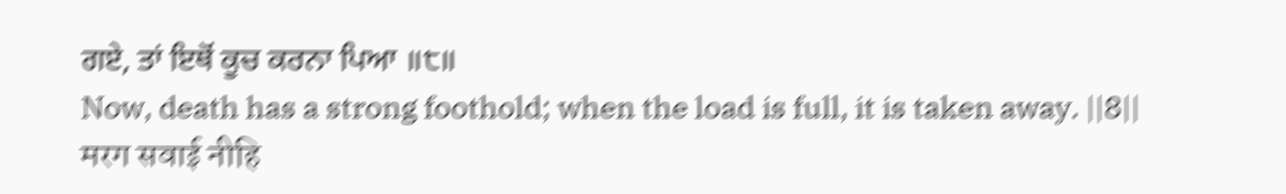ਗਏ, ਤਾਂ ਇਥੋਂ ਕੂਚ ਕਰਨਾ ਪਿਆ ॥੮॥
Now, death has a strong foothold; when the load is full, it is taken away. ||8||
मरग सवाई नीहि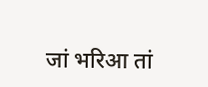जां भरिआ तां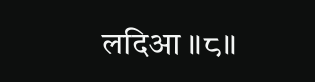लदिआ ॥८॥